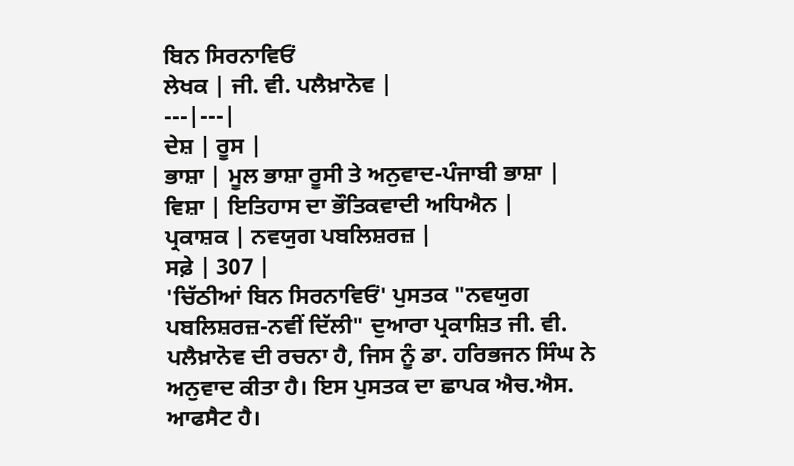ਬਿਨ ਸਿਰਨਾਵਿਓਂ
ਲੇਖਕ | ਜੀ. ਵੀ. ਪਲੈਖ਼ਾਨੋਵ |
---|---|
ਦੇਸ਼ | ਰੂਸ |
ਭਾਸ਼ਾ | ਮੂਲ ਭਾਸ਼ਾ ਰੂਸੀ ਤੇ ਅਨੁਵਾਦ-ਪੰਜਾਬੀ ਭਾਸ਼ਾ |
ਵਿਸ਼ਾ | ਇਤਿਹਾਸ ਦਾ ਭੌਤਿਕਵਾਦੀ ਅਧਿਐਨ |
ਪ੍ਰਕਾਸ਼ਕ | ਨਵਯੁਗ ਪਬਲਿਸ਼ਰਜ਼ |
ਸਫ਼ੇ | 307 |
'ਚਿੱਠੀਆਂ ਬਿਨ ਸਿਰਨਾਵਿਓਂ' ਪੁਸਤਕ "ਨਵਯੁਗ ਪਬਲਿਸ਼ਰਜ਼-ਨਵੀਂ ਦਿੱਲੀ" ਦੁਆਰਾ ਪ੍ਰਕਾਸ਼ਿਤ ਜੀ. ਵੀ. ਪਲੈਖ਼ਾਨੋਵ ਦੀ ਰਚਨਾ ਹੈ, ਜਿਸ ਨੂੰ ਡਾ. ਹਰਿਭਜਨ ਸਿੰਘ ਨੇ ਅਨੁਵਾਦ ਕੀਤਾ ਹੈ। ਇਸ ਪੁਸਤਕ ਦਾ ਛਾਪਕ ਐਚ.ਐਸ. ਆਫਸੈਟ ਹੈ।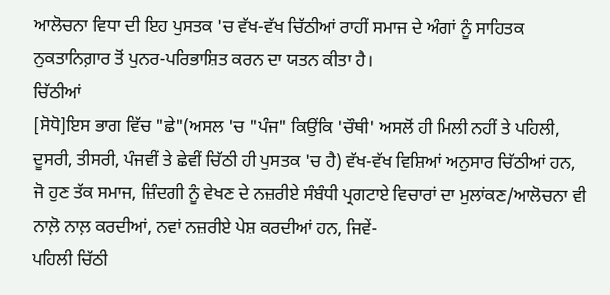ਆਲੋਚਨਾ ਵਿਧਾ ਦੀ ਇਹ ਪੁਸਤਕ 'ਚ ਵੱਖ-ਵੱਖ ਚਿੱਠੀਆਂ ਰਾਹੀਂ ਸਮਾਜ ਦੇ ਅੰਗਾਂ ਨੂੰ ਸਾਹਿਤਕ ਨੁਕਤਾਨਿਗ਼ਾਰ ਤੋਂ ਪੁਨਰ-ਪਰਿਭਾਸ਼ਿਤ ਕਰਨ ਦਾ ਯਤਨ ਕੀਤਾ ਹੈ।
ਚਿੱਠੀਆਂ
[ਸੋਧੋ]ਇਸ ਭਾਗ ਵਿੱਚ "ਛੇ"(ਅਸਲ 'ਚ "ਪੰਜ" ਕਿਉਂਕਿ 'ਚੌਥੀ' ਅਸਲੋਂ ਹੀ ਮਿਲੀ ਨਹੀਂ ਤੇ ਪਹਿਲੀ, ਦੂਸਰੀ, ਤੀਸਰੀ, ਪੰਜਵੀਂ ਤੇ ਛੇਵੀਂ ਚਿੱਠੀ ਹੀ ਪੁਸਤਕ 'ਚ ਹੈ) ਵੱਖ-ਵੱਖ ਵਿਸ਼ਿਆਂ ਅਨੁਸਾਰ ਚਿੱਠੀਆਂ ਹਨ, ਜੋ ਹੁਣ ਤੱਕ ਸਮਾਜ, ਜ਼ਿੰਦਗੀ ਨੂੰ ਵੇਖਣ ਦੇ ਨਜ਼ਰੀਏ ਸੰਬੰਧੀ ਪ੍ਰਗਟਾਏ ਵਿਚਾਰਾਂ ਦਾ ਮੁਲਾਂਕਣ/ਆਲੋਚਨਾ ਵੀ ਨਾਲ਼ੋ ਨਾਲ਼ ਕਰਦੀਆਂ, ਨਵਾਂ ਨਜ਼ਰੀਏ ਪੇਸ਼ ਕਰਦੀਆਂ ਹਨ, ਜਿਵੇਂ-
ਪਹਿਲੀ ਚਿੱਠੀ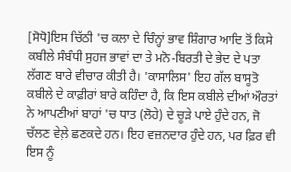[ਸੋਧੋ]ਇਸ ਚਿੱਠੀ 'ਚ ਕਲਾ ਦੇ ਚਿੰਨ੍ਹਾਂ ਭਾਵ ਸ਼ਿੰਗਾਰ ਆਦਿ ਤੋਂ ਕਿਸੇ ਕਬੀਲੇ ਸੰਬੰਧੀ ਸੁਹਜ ਭਾਵਾਂ ਦਾ ਤੇ ਮਨੋ-ਬਿਰਤੀ ਦੇ ਭੇਦ ਦੇ ਪਤਾ ਲੱਗਣ ਬਾਰੇ ਵੀਚਾਰ ਕੀਤੀ ਹੈ। 'ਕਾਸਾਲਿਸ' ਇਹ ਗੱਲ ਬਾਸੂਤੋ ਕਬੀਲੇ ਦੇ ਕਾਫ਼ੀਰਾਂ ਬਾਰੇ ਕਹਿੰਦਾ ਹੈ, ਕਿ ਇਸ ਕਬੀਲੇ ਦੀਆਂ ਔਰਤਾਂ ਨੇ ਆਪਣੀਆਂ ਬਾਹਾਂ 'ਚ ਧਾਤ (ਲੋਹੇ) ਦੇ ਚੂੜੇ ਪਾਏ ਹੁੰਦੇ ਹਨ, ਜੋ ਚੱਲਣ ਵੇਲ਼ੇ ਛਣਕਦੇ ਹਨ। ਇਹ ਵਜ਼ਨਦਾਰ ਹੁੰਦੇ ਹਨ, ਪਰ ਫ਼ਿਰ ਵੀ ਇਸ ਨੂੰ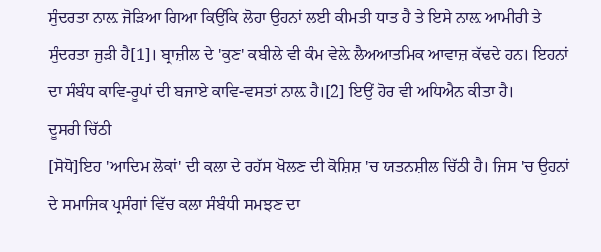ਸੁੰਦਰਤਾ ਨਾਲ਼ ਜੋੜਿਆ ਗਿਆ ਕਿਉਂਕਿ ਲੋਹਾ ਉਹਨਾਂ ਲਈ ਕੀਮਤੀ ਧਾਤ ਹੈ ਤੇ ਇਸੇ ਨਾਲ਼ ਆਮੀਰੀ ਤੇ ਸੁੰਦਰਤਾ ਜੁੜੀ ਹੈ[1]। ਬ੍ਰਾਜ਼ੀਲ ਦੇ 'ਕੁਣ' ਕਬੀਲੇ ਵੀ ਕੰਮ ਵੇਲ਼ੇ ਲੈਅਆਤਮਿਕ ਆਵਾਜ਼ ਕੱਢਦੇ ਹਨ। ਇਹਨਾਂ ਦਾ ਸੰਬੰਧ ਕਾਵਿ-ਰੂਪਾਂ ਦੀ ਬਜਾਏ ਕਾਵਿ-ਵਸਤਾਂ ਨਾਲ਼ ਹੈ।[2] ਇਉਂ ਹੋਰ ਵੀ ਅਧਿਐਨ ਕੀਤਾ ਹੈ।
ਦੂਸਰੀ ਚਿੱਠੀ
[ਸੋਧੋ]ਇਹ 'ਆਦਿਮ ਲੋਕਾਂ' ਦੀ ਕਲਾ ਦੇ ਰਹੱਸ ਖੋਲਣ ਦੀ ਕੋਸ਼ਿਸ਼ 'ਚ ਯਤਨਸ਼ੀਲ ਚਿੱਠੀ ਹੈ। ਜਿਸ 'ਚ ਉਹਨਾਂ ਦੇ ਸਮਾਜਿਕ ਪ੍ਰਸੰਗਾਂ ਵਿੱਚ ਕਲਾ ਸੰਬੰਧੀ ਸਮਝਣ ਦਾ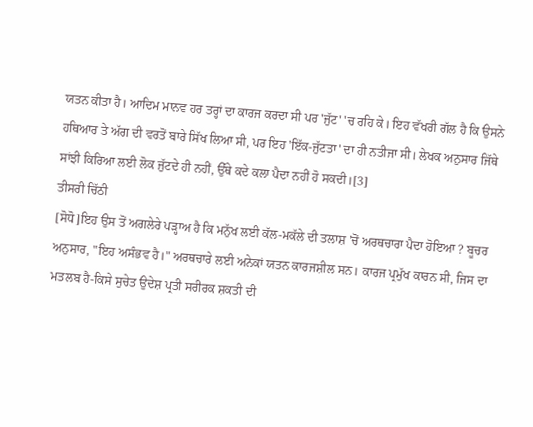ਯਤਨ ਕੀਤਾ ਹੈ। ਆਦਿਮ ਮਾਨਵ ਹਰ ਤਰ੍ਹਾਂ ਦਾ ਕਾਰਜ ਕਰਦਾ ਸੀ ਪਰ 'ਜੁੱਟ' 'ਚ ਰਹਿ ਕੇ। ਇਹ ਵੱਖਰੀ ਗੱਲ ਹੈ ਕਿ ਉਸਨੇ ਹਥਿਆਰ ਤੇ ਅੱਗ ਦੀ ਵਰਤੋਂ ਬਾਰੇ ਸਿੱਖ ਲਿਆ ਸੀ, ਪਰ ਇਹ 'ਇੱਕ-ਜੁੱਟਤਾ' ਦਾ ਹੀ ਨਤੀਜਾ ਸੀ। ਲੇਖਕ ਅਨੁਸਾਰ ਜਿੱਥੇ ਸਾਂਝੀ ਕਿਰਿਆ ਲਈ ਲੋਕ ਜੁੱਟਦੇ ਹੀ ਨਹੀਂ, ਉੱਥੇ ਕਦੇ ਕਲਾ ਪੈਦਾ ਨਹੀਂ ਹੋ ਸਕਦੀ।[3]
ਤੀਸਰੀ ਚਿੱਠੀ
[ਸੋਧੋ]ਇਹ ਉਸ ਤੋਂ ਅਗਲੇਰੇ ਪੜ੍ਹਾਅ ਹੈ ਕਿ ਮਨੁੱਖ ਲਈ ਕੱਲ-ਮਕੱਲੇ ਦੀ ਤਲਾਸ਼ 'ਚੋਂ ਅਰਥਚਾਰਾ ਪੈਦਾ ਹੋਇਆ ? ਬੂਚਰ ਅਨੁਸਾਰ, "ਇਹ ਅਸੰਭਵ ਹੈ।" ਅਰਥਚਾਰੇ ਲਈ ਅਨੇਕਾਂ ਯਤਨ ਕਾਰਜਸ਼ੀਲ ਸਨ। ਕਾਰਜ ਪ੍ਰਮੁੱਖ ਕਾਰਨ ਸੀ, ਜਿਸ ਦਾ ਮਤਲਬ ਹੈ-ਕਿਸੇ ਸੁਚੇਤ ਉਦੇਸ਼ ਪ੍ਰਤੀ ਸਰੀਰਕ ਸ਼ਕਤੀ ਦੀ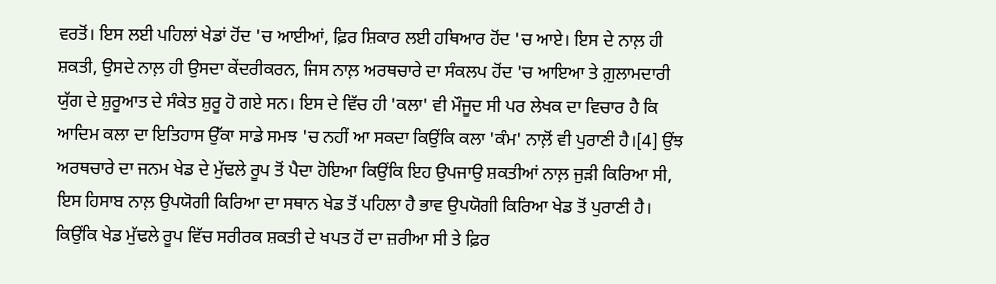ਵਰਤੋਂ। ਇਸ ਲਈ ਪਹਿਲਾਂ ਖੇਡਾਂ ਹੋਂਦ 'ਚ ਆਈਆਂ, ਫ਼ਿਰ ਸ਼ਿਕਾਰ ਲਈ ਹਥਿਆਰ ਹੋਂਦ 'ਚ ਆਏ। ਇਸ ਦੇ ਨਾਲ਼ ਹੀ ਸ਼ਕਤੀ, ਉਸਦੇ ਨਾਲ਼ ਹੀ ਉਸਦਾ ਕੇਂਦਰੀਕਰਨ, ਜਿਸ ਨਾਲ਼ ਅਰਥਚਾਰੇ ਦਾ ਸੰਕਲਪ ਹੋਂਦ 'ਚ ਆਇਆ ਤੇ ਗ਼ੁਲਾਮਦਾਰੀ ਯੁੱਗ ਦੇ ਸ਼ੁਰੂਆਤ ਦੇ ਸੰਕੇਤ ਸ਼ੁਰੂ ਹੋ ਗਏ ਸਨ। ਇਸ ਦੇ ਵਿੱਚ ਹੀ 'ਕਲਾ' ਵੀ ਮੌਜੂਦ ਸੀ ਪਰ ਲੇਖਕ ਦਾ ਵਿਚਾਰ ਹੈ ਕਿ ਆਦਿਮ ਕਲਾ ਦਾ ਇਤਿਹਾਸ ਉੱਕਾ ਸਾਡੇ ਸਮਝ 'ਚ ਨਹੀਂ ਆ ਸਕਦਾ ਕਿਉਂਕਿ ਕਲਾ 'ਕੰਮ' ਨਾਲ਼ੋਂ ਵੀ ਪੁਰਾਣੀ ਹੈ।[4] ਉਂਝ ਅਰਥਚਾਰੇ ਦਾ ਜਨਮ ਖੇਡ ਦੇ ਮੁੱਢਲੇ ਰੂਪ ਤੋਂ ਪੈਦਾ ਹੋਇਆ ਕਿਉਂਕਿ ਇਹ ਉਪਜਾਉ ਸ਼ਕਤੀਆਂ ਨਾਲ਼ ਜੁੜੀ ਕਿਰਿਆ ਸੀ, ਇਸ ਹਿਸਾਬ ਨਾਲ਼ ਉਪਯੋਗੀ ਕਿਰਿਆ ਦਾ ਸਥਾਨ ਖੇਡ ਤੋਂ ਪਹਿਲਾ ਹੈ ਭਾਵ ਉਪਯੋਗੀ ਕਿਰਿਆ ਖੇਡ ਤੋਂ ਪੁਰਾਣੀ ਹੈ। ਕਿਉਂਕਿ ਖੇਡ ਮੁੱਢਲੇ ਰੂਪ ਵਿੱਚ ਸਰੀਰਕ ਸ਼ਕਤੀ ਦੇ ਖਪਤ ਹੋਂ ਦਾ ਜ਼ਰੀਆ ਸੀ ਤੇ ਫ਼ਿਰ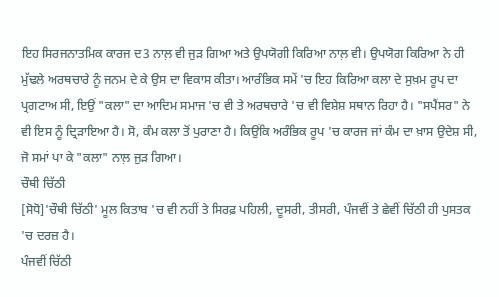ਇਹ ਸਿਰਜਨਾਤਮਿਕ ਕਾਰਜ ਦ3 ਨਾਲ਼ ਵੀ ਜੁੜ ਗਿਆ ਅਤੇ ਉਪਯੋਗੀ ਕਿਰਿਆ ਨਾਲ਼ ਵੀ। ਉਪਯੋਗ ਕਿਰਿਆ ਨੇ ਹੀ ਮੁੱਢਲੇ ਅਰਥਚਾਰੇ ਨੂੰ ਜਨਮ ਦੇ ਕੇ ਉਸ ਦਾ ਵਿਕਾਸ ਕੀਤਾ। ਆਰੰਭਿਕ ਸਮੇਂ 'ਚ ਇਹ ਕਿਰਿਆ ਕਲਾ ਦੇ ਸੁਖ਼ਮ ਰੂਪ ਦਾ ਪ੍ਰਗਟਾਅ ਸੀ, ਇਉਂ "ਕਲਾ" ਦਾ ਆਦਿਮ ਸਮਾਜ 'ਚ ਵੀ ਤੇ ਅਰਥਚਾਰੇ 'ਚ ਵੀ ਵਿਸ਼ੇਸ਼ ਸਥਾਨ ਰਿਹਾ ਹੈ। "ਸਪੈਂਸਰ" ਨੇ ਵੀ ਇਸ ਨੂੰ ਦ੍ਰਿੜਾਇਆ ਹੈ। ਸੋ, ਕੰਮ ਕਲਾ ਤੋਂ ਪੁਰਾਣਾ ਹੈ। ਕਿਉਂਕਿ ਅਰੰਭਿਕ ਰੂਪ 'ਚ ਕਾਰਜ ਜਾਂ ਕੰਮ ਦਾ ਖ਼ਾਸ ਉਦੇਸ਼ ਸੀ, ਜੋ ਸਮਾਂ ਪਾ ਕੇ "ਕਲਾ" ਨਾਲ਼ ਜੁੜ ਗਿਆ।
ਚੌਥੀ ਚਿੱਠੀ
[ਸੋਧੋ]'ਚੌਥੀ ਚਿੱਠੀ' ਮੂਲ ਕਿਤਾਬ 'ਚ ਵੀ ਨਹੀਂ ਤੇ ਸਿਰਫ਼ ਪਹਿਲੀ, ਦੂਸਰੀ, ਤੀਸਰੀ, ਪੰਜਵੀਂ ਤੇ ਛੇਵੀਂ ਚਿੱਠੀ ਹੀ ਪੁਸਤਕ 'ਚ ਦਰਜ਼ ਹੈ।
ਪੰਜਵੀਂ ਚਿੱਠੀ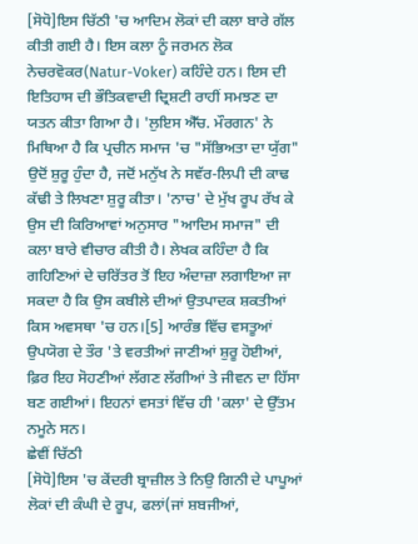[ਸੋਧੋ]ਇਸ ਚਿੱਠੀ 'ਚ ਆਦਿਮ ਲੋਕਾਂ ਦੀ ਕਲਾ ਬਾਰੇ ਗੱਲ ਕੀਤੀ ਗਈ ਹੈ। ਇਸ ਕਲਾ ਨੂੰ ਜਰਮਨ ਲੋਕ ਨੇਚਰਵੋਕਰ(Natur-Voker) ਕਹਿੰਦੇ ਹਨ। ਇਸ ਦੀ ਇਤਿਹਾਸ ਦੀ ਭੌਤਿਕਵਾਦੀ ਦ੍ਰਿਸ਼ਟੀ ਰਾਹੀਂ ਸਮਝਣ ਦਾ ਯਤਨ ਕੀਤਾ ਗਿਆ ਹੈ। 'ਲੁਇਸ ਐੱਚ. ਮੌਰਗਨ' ਨੇ ਮਿਥਿਆ ਹੈ ਕਿ ਪ੍ਰਚੀਨ ਸਮਾਜ 'ਚ "ਸੱਭਿਅਤਾ ਦਾ ਯੁੱਗ" ਉਦੋਂ ਸ਼ੁਰੂ ਹੁੰਦਾ ਹੈ, ਜਦੋਂ ਮਨੁੱਖ ਨੇ ਸਵੱਰ-ਲਿਪੀ ਦੀ ਕਾਢ ਕੱਢੀ ਤੇ ਲਿਖਣਾ ਸ਼ੁਰੂ ਕੀਤਾ। 'ਨਾਚ' ਦੇ ਮੁੱਖ ਰੂਪ ਰੱਖ ਕੇ ਉਸ ਦੀ ਕਿਰਿਆਵਾਂ ਅਨੁਸਾਰ "ਆਦਿਮ ਸਮਾਜ" ਦੀ ਕਲਾ ਬਾਰੇ ਵੀਚਾਰ ਕੀਤੀ ਹੈ। ਲੇਖਕ ਕਹਿੰਦਾ ਹੈ ਕਿ ਗਹਿਣਿਆਂ ਦੇ ਚਰਿੱਤਰ ਤੋਂ ਇਹ ਅੰਦਾਜ਼ਾ ਲਗਾਇਆ ਜਾ ਸਕਦਾ ਹੈ ਕਿ ਉਸ ਕਬੀਲੇ ਦੀਆਂ ਉਤਪਾਦਕ ਸ਼ਕਤੀਆਂ ਕਿਸ ਅਵਸਥਾ 'ਚ ਹਨ।[5] ਆਰੰਭ ਵਿੱਚ ਵਸਤੂਆਂ ਉਪਯੋਗ ਦੇ ਤੌਰ 'ਤੇ ਵਰਤੀਆਂ ਜਾਣੀਆਂ ਸ਼ੁਰੂ ਹੋਈਆਂ, ਫ਼ਿਰ ਇਹ ਸੋਹਣੀਆਂ ਲੱਗਣ ਲੱਗੀਆਂ ਤੇ ਜੀਵਨ ਦਾ ਹਿੱਸਾ ਬਣ ਗਈਆਂ। ਇਹਨਾਂ ਵਸਤਾਂ ਵਿੱਚ ਹੀ 'ਕਲਾ' ਦੇ ਉੱਤਮ ਨਮੂਨੇ ਸਨ।
ਛੇਵੀਂ ਚਿੱਠੀ
[ਸੋਧੋ]ਇਸ 'ਚ ਕੇਂਦਰੀ ਬ੍ਰਾਜ਼ੀਲ ਤੇ ਨਿਉ ਗਿਨੀ ਦੇ ਪਾਪੂਆਂ ਲੋਕਾਂ ਦੀ ਕੰਘੀ ਦੇ ਰੂਪ, ਫਲਾਂ(ਜਾਂ ਸ਼ਬਜੀਆਂ,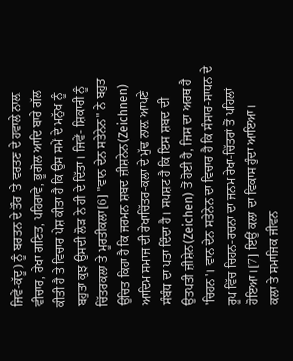ਜਿਵੇਂ-ਕੱਦੂ) ਨੂੰ ਬਰਤਨ ਦੇ ਤੌਰ 'ਤੇ ਵਰਤਣ ਦੇ ਹਵਾਲੇ ਨਾਲ਼ ਵੀਚਾਰ, ਰੇਖਾ ਗਣਿਤ, ਪਹਿਰਾਵੇ, ਭੂਗੋਲ ਆਦਿ ਬਾਰੇ ਗੱਲ ਕੀਤੀ ਹੈ ਤੇ ਵਿਚਾਰ ਪੇਸ਼ ਕੀਤਾ ਹੈ ਕਿ ਉਸ ਸਮੇਂ ਦੇ ਮਨੁੱਖ ਨੂੰ ਬਹੁਤਾ ਕੁਝ ਉਸਦੀ ਲੋੜ ਨੇ ਹੀ ਦੇ ਦਿੱਤਾ। ਜਿਵੇਂ- ਸ਼ਿਕਾਰੀ ਨੂੰ ਚਿੱਤਰਕਲਾ ਤੇ ਮੂਰਤੀਕਲਾ[6] "ਵਾਨ ਦੇਨ ਸਤੇਨੇਨ" ਨੇ ਬਹੁਤ ਉਚਿਤ ਕਿਹਾ ਹੈ ਕਿ ਜਰਮਨ ਸ਼ਬਦ ਜ਼ੀਸ਼ਨੇਨ(Zeichnen) ਆਦਿਮ ਸਮਾਜ ਦੀ ਰੇਖਾਚਿੱਤਰ-ਕਲਾ ਦੇ ਮੁੱਢ ਨਾਲ਼ ਆਪਣੇ ਸੰਬੰਧ ਦਾ ਪਤਾ ਦਿੰਦਾ ਹੈ। ਸਪਸ਼ਟ ਹੈ ਕਿ ਇਸ ਸ਼ਬਦ ਦੀ ਉਤਪਤੀ ਜ਼ੀਸ਼ੇਨ(Zeichen) ਤੋਂ ਹੋਈ ਹੈ, ਜਿਸ ਦਾ ਅਰਥ ਹੈ 'ਚਿਹਨ'। ਵਾਨ ਦੇਨ ਸਤੇਨੇਨ ਦਾ ਵਿਚਾਰ ਹੈ ਕਿ ਸੰਸਾਰ-ਸਾਧਨ ਦੇ ਰੂਪ ਵਿੱਚ ਚਿਹਨ-ਰਚਨਾ ਦਾ ਜਨਮ ਰੇਖਾ-ਚਿੱਤਰਾਂ ਤੋਂ ਪਹਿਲਾਂ ਹੋਇਆ।[7] ਇਉਂ ਕਲਾ ਦਾ ਵਿਕਾਸ ਹੁੰਦਾ ਆਇਆ।
ਕਲਾ ਤੇ ਸਮਾਜਿਕ ਜੀਵਨ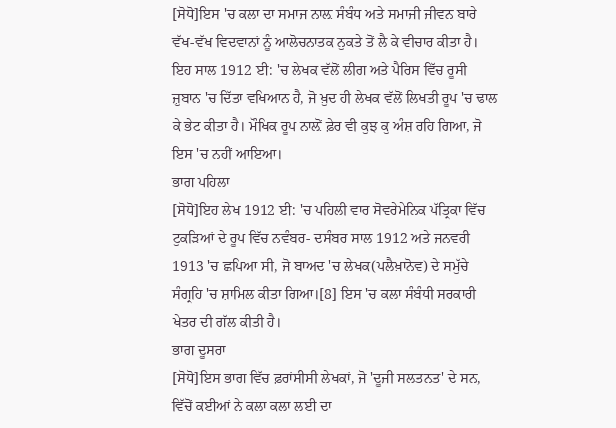[ਸੋਧੋ]ਇਸ 'ਚ ਕਲਾ ਦਾ ਸਮਾਜ ਨਾਲ਼ ਸੰਬੰਧ ਅਤੇ ਸਮਾਜੀ ਜੀਵਨ ਬਾਰੇ ਵੱਖ-ਵੱਖ ਵਿਦਵਾਨਾਂ ਨੂੰ ਆਲੋਚਨਾਤਕ ਨੁਕਤੇ ਤੋਂ ਲੈ ਕੇ ਵੀਚਾਰ ਕੀਤਾ ਹੈ। ਇਹ ਸਾਲ 1912 ਈ: 'ਚ ਲੇਖਕ ਵੱਲੋਂ ਲੀਗ ਅਤੇ ਪੈਰਿਸ ਵਿੱਚ ਰੂਸੀ ਜ਼ੁਬਾਨ 'ਚ ਦਿੱਤਾ ਵਖਿਆਨ ਹੈ, ਜੋ ਖ਼ੁਦ ਹੀ ਲੇਖਕ ਵੱਲੋਂ ਲਿਖਤੀ ਰੂਪ 'ਚ ਢਾਲ ਕੇ ਭੇਟ ਕੀਤਾ ਹੈ। ਮੌਖਿਕ ਰੂਪ ਨਾਲ਼ੋਂ ਫ਼ੇਰ ਵੀ ਕੁਝ ਕੁ ਅੰਸ਼ ਰਹਿ ਗਿਆ, ਜੋ ਇਸ 'ਚ ਨਹੀਂ ਆਇਆ।
ਭਾਗ ਪਹਿਲਾ
[ਸੋਧੋ]ਇਹ ਲੇਖ 1912 ਈ: 'ਚ ਪਹਿਲੀ ਵਾਰ ਸੋਵਰੇਮੇਨਿਕ ਪੱਤ੍ਰਿਕਾ ਵਿੱਚ ਟੁਕੜਿਆਂ ਦੇ ਰੂਪ ਵਿੱਚ ਨਵੰਬਰ- ਦਸੰਬਰ ਸਾਲ 1912 ਅਤੇ ਜਨਵਰੀ 1913 'ਚ ਛਪਿਆ ਸੀ, ਜੋ ਬਾਅਦ 'ਚ ਲੇਖਕ(ਪਲੈਖ਼ਾਨੋਵ) ਦੇ ਸਮੁੱਚੇ ਸੰਗ੍ਰਹਿ 'ਚ ਸ਼ਾਮਿਲ ਕੀਤਾ ਗਿਆ।[8] ਇਸ 'ਚ ਕਲਾ ਸੰਬੰਧੀ ਸਰਕਾਰੀ ਖੇਤਰ ਦੀ ਗੱਲ ਕੀਤੀ ਹੈ।
ਭਾਗ ਦੂਸਰਾ
[ਸੋਧੋ]ਇਸ ਭਾਗ ਵਿੱਚ ਫ਼ਰਾਂਸੀਸੀ ਲੇਖਕਾਂ, ਜੋ 'ਦੂਜੀ ਸਲਤਨਤ' ਦੇ ਸਨ, ਵਿੱਚੋਂ ਕਈਆਂ ਨੇ ਕਲਾ ਕਲਾ ਲਈ ਦਾ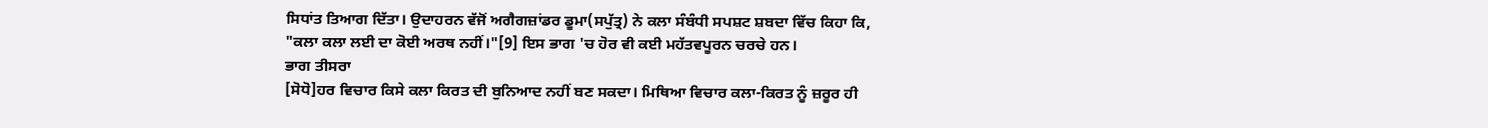ਸਿਧਾਂਤ ਤਿਆਗ ਦਿੱਤਾ। ਉਦਾਹਰਨ ਵੱਜੋਂ ਅਗੈਗਜ਼ਾਂਡਰ ਡੂਮਾ(ਸਪੁੱਤ੍ਰ) ਨੇ ਕਲਾ ਸੰਬੰਧੀ ਸਪਸ਼ਟ ਸ਼ਬਦਾ ਵਿੱਚ ਕਿਹਾ ਕਿ, "ਕਲਾ ਕਲਾ ਲਈ ਦਾ ਕੋਈ ਅਰਥ ਨਹੀਂ।"[9] ਇਸ ਭਾਗ 'ਚ ਹੋਰ ਵੀ ਕਈ ਮਹੱਤਵਪੂਰਨ ਚਰਚੇ ਹਨ।
ਭਾਗ ਤੀਸਰਾ
[ਸੋਧੋ]ਹਰ ਵਿਚਾਰ ਕਿਸੇ ਕਲਾ ਕਿਰਤ ਦੀ ਬੁਨਿਆਦ ਨਹੀਂ ਬਣ ਸਕਦਾ। ਮਿਥਿਆ ਵਿਚਾਰ ਕਲਾ-ਕਿਰਤ ਨੂੰ ਜ਼ਰੂਰ ਹੀ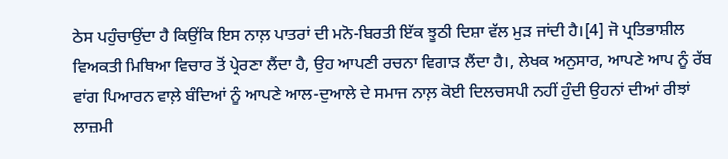ਠੇਸ ਪਹੁੰਚਾਉਂਦਾ ਹੈ ਕਿਉਂਕਿ ਇਸ ਨਾਲ਼ ਪਾਤਰਾਂ ਦੀ ਮਨੋ-ਬਿਰਤੀ ਇੱਕ ਝੂਠੀ ਦਿਸ਼ਾ ਵੱਲ ਮੁੜ ਜਾਂਦੀ ਹੈ।[4] ਜੋ ਪ੍ਰਤਿਭਾਸ਼ੀਲ ਵਿਅਕਤੀ ਮਿਥਿਆ ਵਿਚਾਰ ਤੋਂ ਪ੍ਰੇਰਣਾ ਲੈਂਦਾ ਹੈ, ਉਹ ਆਪਣੀ ਰਚਨਾ ਵਿਗਾੜ ਲੈਂਦਾ ਹੈ।, ਲੇਖਕ ਅਨੁਸਾਰ, ਆਪਣੇ ਆਪ ਨੂੰ ਰੱਬ ਵਾਂਗ ਪਿਆਰਨ ਵਾਲ਼ੇ ਬੰਦਿਆਂ ਨੂੰ ਆਪਣੇ ਆਲ-ਦੁਆਲੇ ਦੇ ਸਮਾਜ ਨਾਲ਼ ਕੋਈ ਦਿਲਚਸਪੀ ਨਹੀਂ ਹੁੰਦੀ ਉਹਨਾਂ ਦੀਆਂ ਰੀਝਾਂ ਲਾਜ਼ਮੀ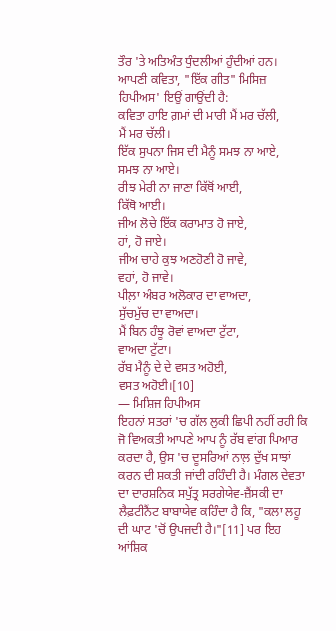ਤੌਰ 'ਤੇ ਅਤਿਅੰਤ ਧੁੰਦਲੀਆਂ ਹੁੰਦੀਆਂ ਹਨ। ਆਪਣੀ ਕਵਿਤਾ, "ਇੱਕ ਗੀਤ" ਮਿਸਿਜ਼ ਹਿਪੀਅਸ' ਇਉਂ ਗਾਉਂਦੀ ਹੈ:
ਕਵਿਤਾ ਹਾਇ ਗ਼ਮਾਂ ਦੀ ਮਾਰੀ ਮੈਂ ਮਰ ਚੱਲੀ,
ਮੈਂ ਮਰ ਚੱਲੀ।
ਇੱਕ ਸੁਪਨਾ ਜਿਸ ਦੀ ਮੈਨੂੰ ਸਮਝ ਨਾ ਆਏ,
ਸਮਝ ਨਾ ਆਏ।
ਰੀਝ ਮੇਰੀ ਨਾ ਜਾਣਾ ਕਿੱਥੋਂ ਆਈ,
ਕਿੱਥੋ ਆਈ।
ਜੀਅ ਲੋਚੇ ਇੱਕ ਕਰਾਮਾਤ ਹੋ ਜਾਏ,
ਹਾਂ, ਹੋ ਜਾਏ।
ਜੀਅ ਚਾਹੇ ਕੁਝ ਅਣਹੋਣੀ ਹੋ ਜਾਵੇ,
ਵਹਾਂ, ਹੋ ਜਾਵੇ।
ਪੀਲ਼ਾ ਅੰਬਰ ਅਲੋਕਾਰ ਦਾ ਵਾਅਦਾ,
ਸੁੱਚਮੁੱਚ ਦਾ ਵਾਅਦਾ।
ਮੈਂ ਬਿਨ ਹੰਝੂ ਰੋਵਾਂ ਵਾਅਦਾ ਟੁੱਟਾ,
ਵਾਅਦਾ ਟੁੱਟਾ।
ਰੱਬ ਮੈਨੂੰ ਦੇ ਦੇ ਵਸਤ ਅਹੋਈ,
ਵਸਤ ਅਹੋਈ।[10]
— ਮਿਸ਼ਿਜ ਹਿਪੀਅਸ
ਇਹਨਾਂ ਸਤਰਾਂ 'ਚ ਗੱਲ ਲੁਕੀ ਛਿਪੀ ਨਹੀਂ ਰਹੀ ਕਿ ਜੋ ਵਿਅਕਤੀ ਆਪਣੇ ਆਪ ਨੂੰ ਰੱਬ ਵਾਂਗ ਪਿਆਰ ਕਰਦਾ ਹੈ, ਉਸ 'ਚ ਦੂਸਰਿਆਂ ਨਾਲ਼ ਦੁੱਖ ਸਾਝਾਂ ਕਰਨ ਦੀ ਸ਼ਕਤੀ ਜਾਂਦੀ ਰਹਿੰਦੀ ਹੈ। ਮੰਗਲ ਦੇਵਤਾ ਦਾ ਦਾਰਸ਼ਨਿਕ ਸਪੁੱਤ੍ਰ ਸਰਗੇਯੇਵ-ਜ਼ੈਂਸਕੀ ਦਾ ਲੈਫ਼ਟੀਨੈਂਟ ਬਾਬਾਯੇਵ ਕਹਿੰਦਾ ਹੈ ਕਿ, "ਕਲਾ ਲਹੂ ਦੀ ਘਾਟ 'ਚੋਂ ਉਪਜਦੀ ਹੈ।"[11] ਪਰ ਇਹ ਆਂਸ਼ਿਕ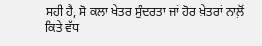ਸਹੀ ਹੈ, ਸੋ ਕਲਾ ਖੇਤਰ ਸੁੰਦਰਤਾ ਜਾਂ ਹੋਰ ਖ਼ੇਤਰਾਂ ਨਾਲ਼ੋਂ ਕਿਤੇ ਵੱਧ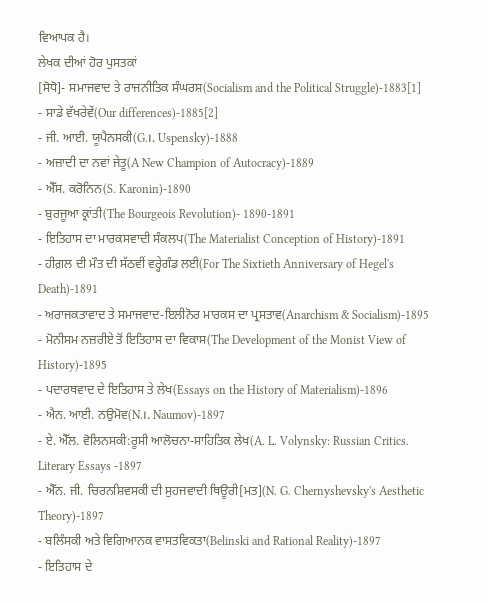ਵਿਆਪਕ ਹੈ।
ਲੇਖਕ ਦੀਆਂ ਹੋਰ ਪੁਸਤਕਾਂ
[ਸੋਧੋ]- ਸਮਾਜਵਾਦ ਤੇ ਰਾਜਨੀਤਿਕ ਸੰਘਰਸ਼(Socialism and the Political Struggle)-1883[1]
- ਸਾਡੇ ਵੱਖਰੇਵੇਂ(Our differences)-1885[2]
- ਜੀ. ਆਈ. ਯੂਪੈਨਸਕੀ(G.।. Uspensky)-1888
- ਅਜ਼ਾਦੀ ਦਾ ਨਵਾਂ ਜੇਤੂ(A New Champion of Autocracy)-1889
- ਐੱਸ. ਕਰੋਨਿਨ(S. Karonin)-1890
- ਬੁਰਜੂਆ ਕ੍ਰਾਂਤੀ(The Bourgeois Revolution)- 1890-1891
- ਇਤਿਹਾਸ ਦਾ ਮਾਰਕਸਵਾਦੀ ਸੰਕਲਪ(The Materialist Conception of History)-1891
- ਹੀਗ਼ਲ ਦੀ ਮੌਤ ਦੀ ਸੱਠਵੀਂ ਵਰ੍ਹੇਗੰਡ ਲਈ(For The Sixtieth Anniversary of Hegel's Death)-1891
- ਅਰਾਜਕਤਾਵਾਦ ਤੇ ਸਮਾਜਵਾਦ-ਇਲੀਨੋਰ ਮਾਰਕਸ ਦਾ ਪ੍ਰਸਤਾਵ(Anarchism & Socialism)-1895
- ਮੋਨੀਸਮ ਨਜ਼ਰੀਏ ਤੋਂ ਇਤਿਹਾਸ ਦਾ ਵਿਕਾਸ(The Development of the Monist View of History)-1895
- ਪਦਾਰਥਵਾਦ ਦੇ ਇਤਿਹਾਸ ਤੇ ਲੇਖ(Essays on the History of Materialism)-1896
- ਐਨ. ਆਈ. ਨਉਮੋਵ(N.।. Naumov)-1897
- ਏ. ਐੱਲ. ਵੋਲਿਨਸਕੀ:ਰੂਸੀ ਆਲੋਚਨਾ-ਸਾਹਿਤਿਕ ਲੇਖ(A. L. Volynsky: Russian Critics. Literary Essays -1897
- ਐੱਨ. ਜੀ. ਚਿਰਨਸ਼ਿਵਸਕੀ ਦੀ ਸੁਹਜਵਾਦੀ ਥਿਊਰੀ[ਮਤ](N. G. Chernyshevsky's Aesthetic Theory)-1897
- ਬਲਿੰਸਕੀ ਅਤੇ ਵਿਗਿਆਨਕ ਵਾਸਤਵਿਕਤਾ(Belinski and Rational Reality)-1897
- ਇਤਿਹਾਸ ਦੇ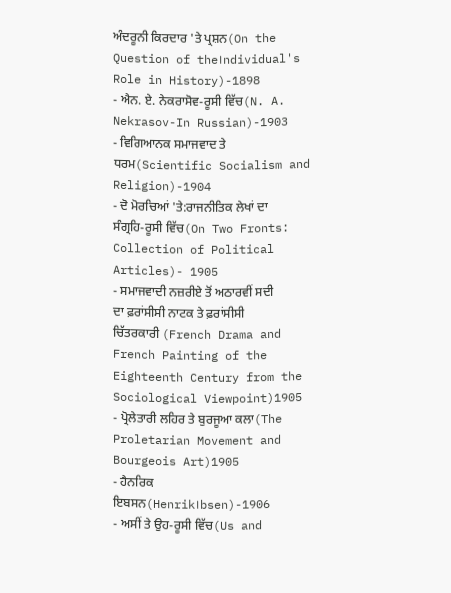ਅੰਦਰੂਨੀ ਕਿਰਦਾਰ 'ਤੇ ਪ੍ਰਸ਼ਨ(On the Question of the।ndividual's Role in History)-1898
- ਐਨ. ਏ. ਨੇਕਰਾਸੋਵ-ਰੂਸੀ ਵਿੱਚ(N. A. Nekrasov-In Russian)-1903
- ਵਿਗਿਆਨਕ ਸਮਾਜਵਾਦ ਤੇ ਧਰਮ(Scientific Socialism and Religion)-1904
- ਦੋ ਮੋਰਚਿਆਂ 'ਤੇ:ਰਾਜਨੀਤਿਕ ਲੇਖਾਂ ਦਾ ਸੰਗ੍ਰਹਿ-ਰੂਸੀ ਵਿੱਚ(On Two Fronts: Collection of Political Articles)- 1905
- ਸਮਾਜਵਾਦੀ ਨਜ਼ਰੀਏ ਤੋਂ ਅਠਾਰਵੀਂ ਸਦੀ ਦਾ ਫ਼ਰਾਂਸੀਸੀ ਨਾਟਕ ਤੇ ਫ਼ਰਾਂਸੀਸੀ ਚਿੱਤਰਕਾਰੀ (French Drama and French Painting of the Eighteenth Century from the Sociological Viewpoint)1905
- ਪ੍ਰੋਲੇਤਾਰੀ ਲਹਿਰ ਤੇ ਬੁਰਜੂਆ ਕਲਾ(The Proletarian Movement and Bourgeois Art)1905
- ਹੈਨਰਿਕ ਇਬਸਨ(Henrik।bsen)-1906
- ਅਸੀਂ ਤੇ ਉਹ-ਰੂਸੀ ਵਿੱਚ(Us and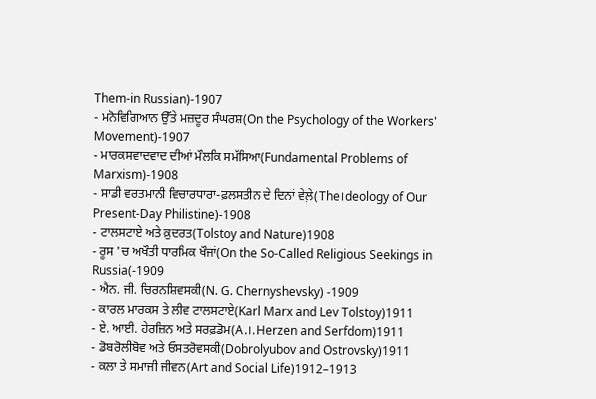Them-in Russian)-1907
- ਮਨੋਵਿਗਿਆਨ ਉੱਤੇ ਮਜ਼ਦੂਰ ਸੰਘਰਸ਼(On the Psychology of the Workers' Movement)-1907
- ਮਾਰਕਸਵਾਦਵਾਦ ਦੀਆਂ ਮੌਲਕਿ ਸਮੱਸਿਆ(Fundamental Problems of Marxism)-1908
- ਸਾਡੀ ਵਰਤਮਾਨੀ ਵਿਚਾਰਧਾਰਾ-ਫ਼ਲਸਤੀਨ ਦੇ ਦਿਨਾਂ ਵੇਲ਼ੇ(The।deology of Our Present-Day Philistine)-1908
- ਟਾਲਸਟਾਏ ਅਤੇ ਕ਼ੁਦਰਤ(Tolstoy and Nature)1908
- ਰੂਸ 'ਚ ਅਖੌਤੀ ਧਾਰਮਿਕ ਖੌਜਾਂ(On the So-Called Religious Seekings in Russia(-1909
- ਐਨ. ਜੀ. ਚਿਰਨਸ਼ਿਵਸਕੀ(N. G. Chernyshevsky) -1909
- ਕਾਰਲ ਮਾਰਕਸ ਤੇ ਲੀਵ ਟਾਲਸਟਾਏ(Karl Marx and Lev Tolstoy)1911
- ਏ. ਆਈ. ਹੇਰਜ਼ਿਨ ਅਤੇ ਸਰਫ਼ਡੋਮ(A.।. Herzen and Serfdom)1911
- ਡੋਬਰੋਲੀਬੋਵ ਅਤੇ ਓਸਤਰੋਵਸਕੀ(Dobrolyubov and Ostrovsky)1911
- ਕਲਾ ਤੇ ਸਮਾਜੀ ਜੀਵਨ(Art and Social Life)1912–1913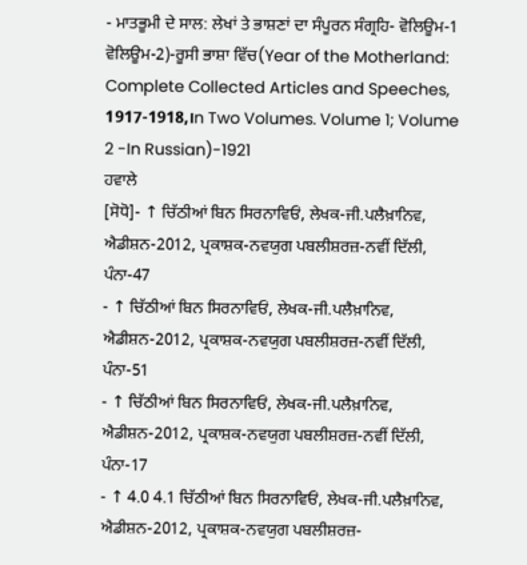- ਮਾਤਭੂਮੀ ਦੇ ਸਾਲ: ਲੇਖਾਂ ਤੇ ਭਾਸ਼ਣਾਂ ਦਾ ਸੰਪੂਰਨ ਸੰਗ੍ਰਹਿ- ਵੋਲਿਊਮ-1 ਵੋਲਿਊਮ-2)-ਰੂਸੀ ਭਾਸ਼ਾ ਵਿੱਚ(Year of the Motherland: Complete Collected Articles and Speeches, 1917-1918,।n Two Volumes. Volume 1; Volume 2 -In Russian)-1921
ਹਵਾਲੇ
[ਸੋਧੋ]- ↑ ਚਿੱਠੀਆਂ ਬਿਨ ਸਿਰਨਾਵਿਓਂ, ਲੇਖਕ-ਜੀ.ਪਲੈਖ਼ਾਨਿਵ, ਐਡੀਸ਼ਨ-2012, ਪ੍ਰਕਾਸ਼ਕ-ਨਵਯੁਗ ਪਬਲੀਸ਼ਰਜ਼-ਨਵੀਂ ਦਿੱਲੀ, ਪੰਨਾ-47
- ↑ ਚਿੱਠੀਆਂ ਬਿਨ ਸਿਰਨਾਵਿਓਂ, ਲੇਖਕ-ਜੀ.ਪਲੈਖ਼ਾਨਿਵ, ਐਡੀਸ਼ਨ-2012, ਪ੍ਰਕਾਸ਼ਕ-ਨਵਯੁਗ ਪਬਲੀਸ਼ਰਜ਼-ਨਵੀਂ ਦਿੱਲੀ, ਪੰਨਾ-51
- ↑ ਚਿੱਠੀਆਂ ਬਿਨ ਸਿਰਨਾਵਿਓਂ, ਲੇਖਕ-ਜੀ.ਪਲੈਖ਼ਾਨਿਵ, ਐਡੀਸ਼ਨ-2012, ਪ੍ਰਕਾਸ਼ਕ-ਨਵਯੁਗ ਪਬਲੀਸ਼ਰਜ਼-ਨਵੀਂ ਦਿੱਲੀ, ਪੰਨਾ-17
- ↑ 4.0 4.1 ਚਿੱਠੀਆਂ ਬਿਨ ਸਿਰਨਾਵਿਓਂ, ਲੇਖਕ-ਜੀ.ਪਲੈਖ਼ਾਨਿਵ, ਐਡੀਸ਼ਨ-2012, ਪ੍ਰਕਾਸ਼ਕ-ਨਵਯੁਗ ਪਬਲੀਸ਼ਰਜ਼-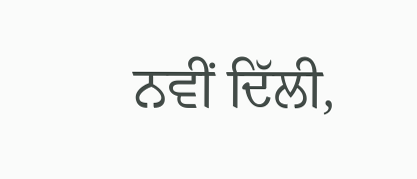ਨਵੀਂ ਦਿੱਲੀ,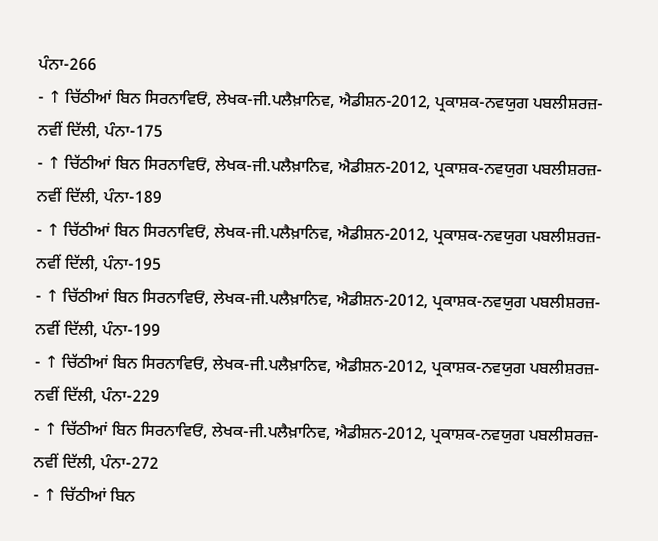ਪੰਨਾ-266
- ↑ ਚਿੱਠੀਆਂ ਬਿਨ ਸਿਰਨਾਵਿਓਂ, ਲੇਖਕ-ਜੀ.ਪਲੈਖ਼ਾਨਿਵ, ਐਡੀਸ਼ਨ-2012, ਪ੍ਰਕਾਸ਼ਕ-ਨਵਯੁਗ ਪਬਲੀਸ਼ਰਜ਼-ਨਵੀਂ ਦਿੱਲੀ, ਪੰਨਾ-175
- ↑ ਚਿੱਠੀਆਂ ਬਿਨ ਸਿਰਨਾਵਿਓਂ, ਲੇਖਕ-ਜੀ.ਪਲੈਖ਼ਾਨਿਵ, ਐਡੀਸ਼ਨ-2012, ਪ੍ਰਕਾਸ਼ਕ-ਨਵਯੁਗ ਪਬਲੀਸ਼ਰਜ਼-ਨਵੀਂ ਦਿੱਲੀ, ਪੰਨਾ-189
- ↑ ਚਿੱਠੀਆਂ ਬਿਨ ਸਿਰਨਾਵਿਓਂ, ਲੇਖਕ-ਜੀ.ਪਲੈਖ਼ਾਨਿਵ, ਐਡੀਸ਼ਨ-2012, ਪ੍ਰਕਾਸ਼ਕ-ਨਵਯੁਗ ਪਬਲੀਸ਼ਰਜ਼-ਨਵੀਂ ਦਿੱਲੀ, ਪੰਨਾ-195
- ↑ ਚਿੱਠੀਆਂ ਬਿਨ ਸਿਰਨਾਵਿਓਂ, ਲੇਖਕ-ਜੀ.ਪਲੈਖ਼ਾਨਿਵ, ਐਡੀਸ਼ਨ-2012, ਪ੍ਰਕਾਸ਼ਕ-ਨਵਯੁਗ ਪਬਲੀਸ਼ਰਜ਼-ਨਵੀਂ ਦਿੱਲੀ, ਪੰਨਾ-199
- ↑ ਚਿੱਠੀਆਂ ਬਿਨ ਸਿਰਨਾਵਿਓਂ, ਲੇਖਕ-ਜੀ.ਪਲੈਖ਼ਾਨਿਵ, ਐਡੀਸ਼ਨ-2012, ਪ੍ਰਕਾਸ਼ਕ-ਨਵਯੁਗ ਪਬਲੀਸ਼ਰਜ਼-ਨਵੀਂ ਦਿੱਲੀ, ਪੰਨਾ-229
- ↑ ਚਿੱਠੀਆਂ ਬਿਨ ਸਿਰਨਾਵਿਓਂ, ਲੇਖਕ-ਜੀ.ਪਲੈਖ਼ਾਨਿਵ, ਐਡੀਸ਼ਨ-2012, ਪ੍ਰਕਾਸ਼ਕ-ਨਵਯੁਗ ਪਬਲੀਸ਼ਰਜ਼-ਨਵੀਂ ਦਿੱਲੀ, ਪੰਨਾ-272
- ↑ ਚਿੱਠੀਆਂ ਬਿਨ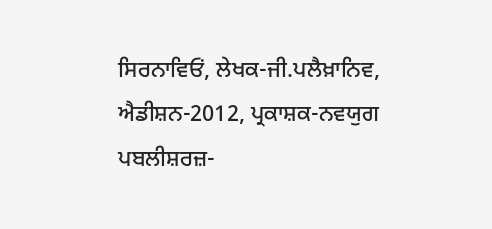ਸਿਰਨਾਵਿਓਂ, ਲੇਖਕ-ਜੀ.ਪਲੈਖ਼ਾਨਿਵ, ਐਡੀਸ਼ਨ-2012, ਪ੍ਰਕਾਸ਼ਕ-ਨਵਯੁਗ ਪਬਲੀਸ਼ਰਜ਼-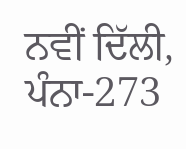ਨਵੀਂ ਦਿੱਲੀ, ਪੰਨਾ-273